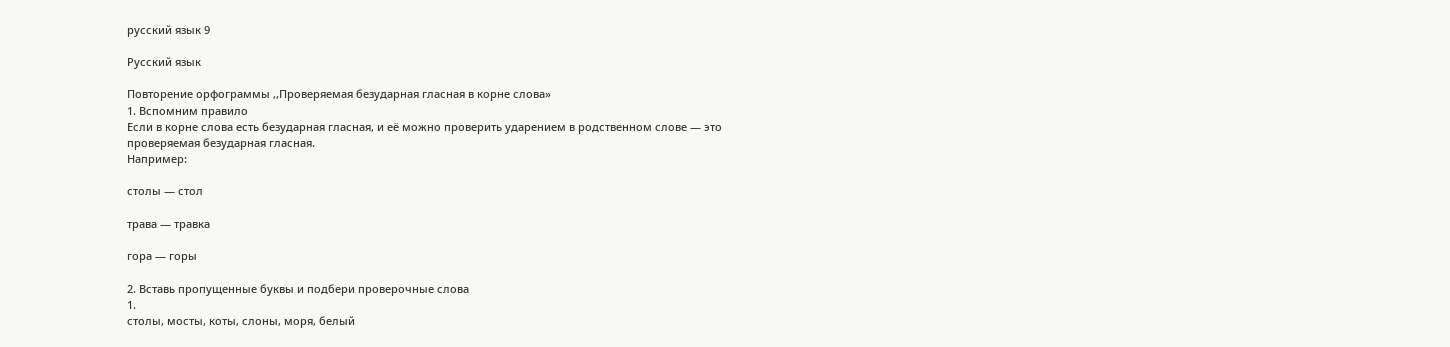русский язык 9

Русский язык

Повторение орфограммы ,,Проверяемая безударная гласная в корне слова»
1. Вспомним правило
Если в корне слова есть безударная гласная, и её можно проверить ударением в родственном слове — это проверяемая безударная гласная.
Например:

столы — стол

трава — травка

гора — горы

2. Вставь пропущенные буквы и подбери проверочные слова
1.
столы, мосты, коты, слоны, моря, белый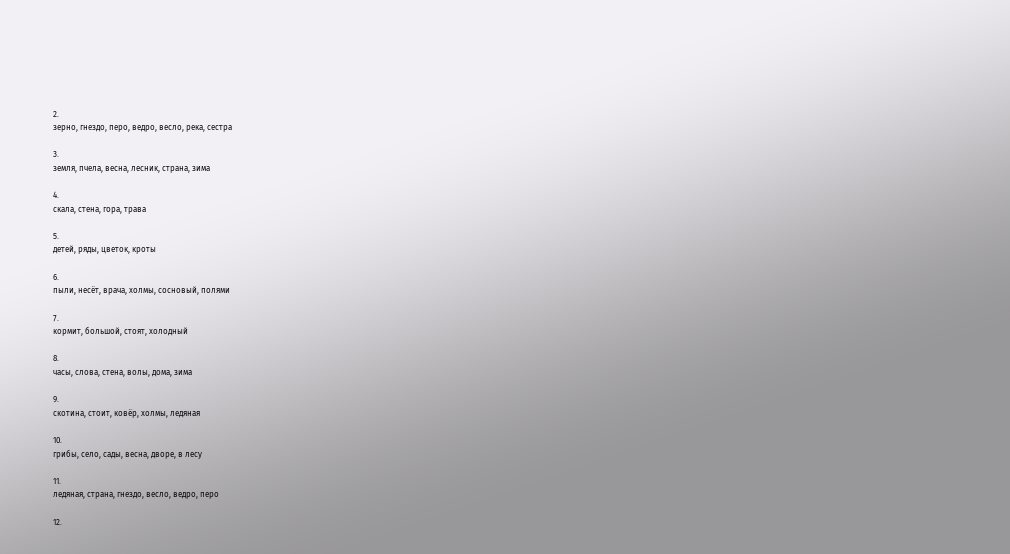2.
зерно, гнездо, перо, ведро, весло, река, сестра

3.
земля, пчела, весна, лесник, страна, зима

4.
скала, стена, гора, трава

5.
детей, ряды, цветок, кроты

6.
пыли, несёт, врача, холмы, сосновый, полями

7.
кормит, большой, стоят, холодный

8.
часы, слова, стена, волы, дома, зима

9.
скотина, стоит, ковёр, холмы, ледяная

10.
грибы, село, сады, весна, дворе, в лесу

11.
ледяная, страна, гнездо, весло, ведро, перо

12.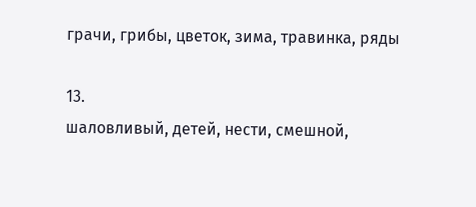грачи, грибы, цветок, зима, травинка, ряды

13.
шаловливый, детей, нести, смешной,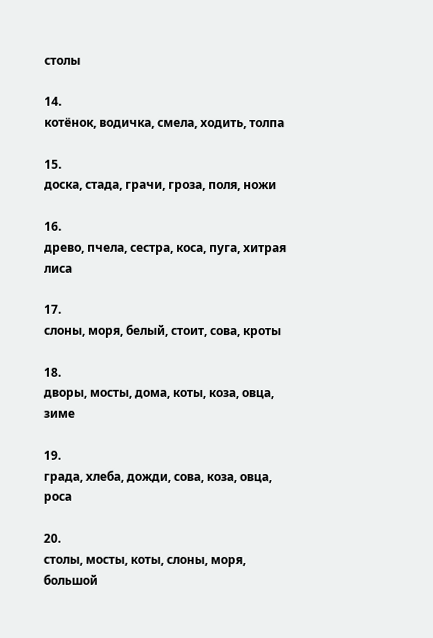столы

14.
котёнок, водичка, смела, ходить, толпа

15.
доска, стада, грачи, гроза, поля, ножи

16.
древо, пчела, сестра, коса, пуга, хитрая лиса

17.
слоны, моря, белый, стоит, сова, кроты

18.
дворы, мосты, дома, коты, коза, овца, зиме

19.
града, хлеба, дожди, сова, коза, овца, роса

20.
столы, мосты, коты, слоны, моря, большой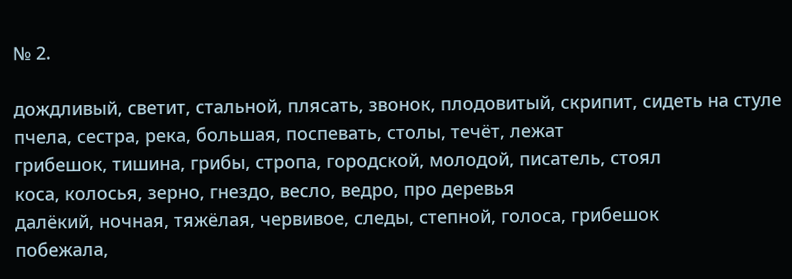№ 2.

дождливый, светит, стальной, плясать, звонок, плодовитый, скрипит, сидеть на стуле
пчела, сестра, река, большая, поспевать, столы, течёт, лежат
грибешок, тишина, грибы, стропа, городской, молодой, писатель, стоял
коса, колосья, зерно, гнездо, весло, ведро, про деревья
далёкий, ночная, тяжёлая, червивое, следы, степной, голоса, грибешок
побежала,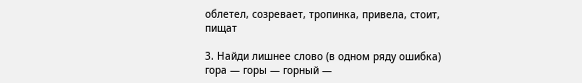облетел, созревает, тропинка, привела, стоит, пищат

3. Найди лишнее слово (в одном ряду ошибка)
гора — горы — горный —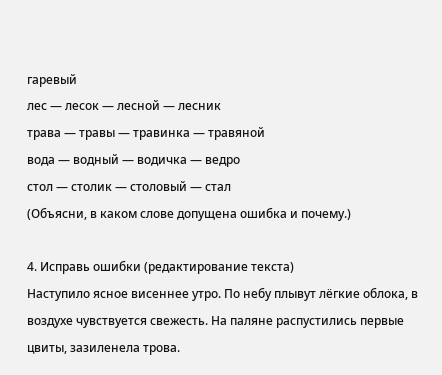гаревый
лес — лесок — лесной — лесник
трава — травы — травинка — травяной
вода — водный — водичка — ведро
стол — столик — столовый — стал
(Объясни, в каком слове допущена ошибка и почему.)

4. Исправь ошибки (редактирование текста)
Наступило ясное висеннее утро. По небу плывут лёгкие облока, в воздухе чувствуется свежесть. На паляне распустились первые цвиты, зазиленела трова.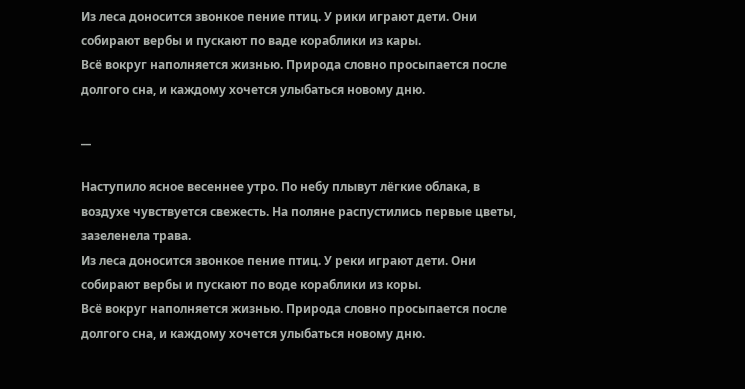Из леса доносится звонкое пение птиц. У рики играют дети. Они собирают вербы и пускают по ваде кораблики из кары.
Всё вокруг наполняется жизнью. Природа словно просыпается после долгого сна, и каждому хочется улыбаться новому дню.

__

Наступило ясное весеннее утро. По небу плывут лёгкие облака, в воздухе чувствуется свежесть. На поляне распустились первые цветы, зазеленела трава.
Из леса доносится звонкое пение птиц. У реки играют дети. Они собирают вербы и пускают по воде кораблики из коры.
Всё вокруг наполняется жизнью. Природа словно просыпается после долгого сна, и каждому хочется улыбаться новому дню.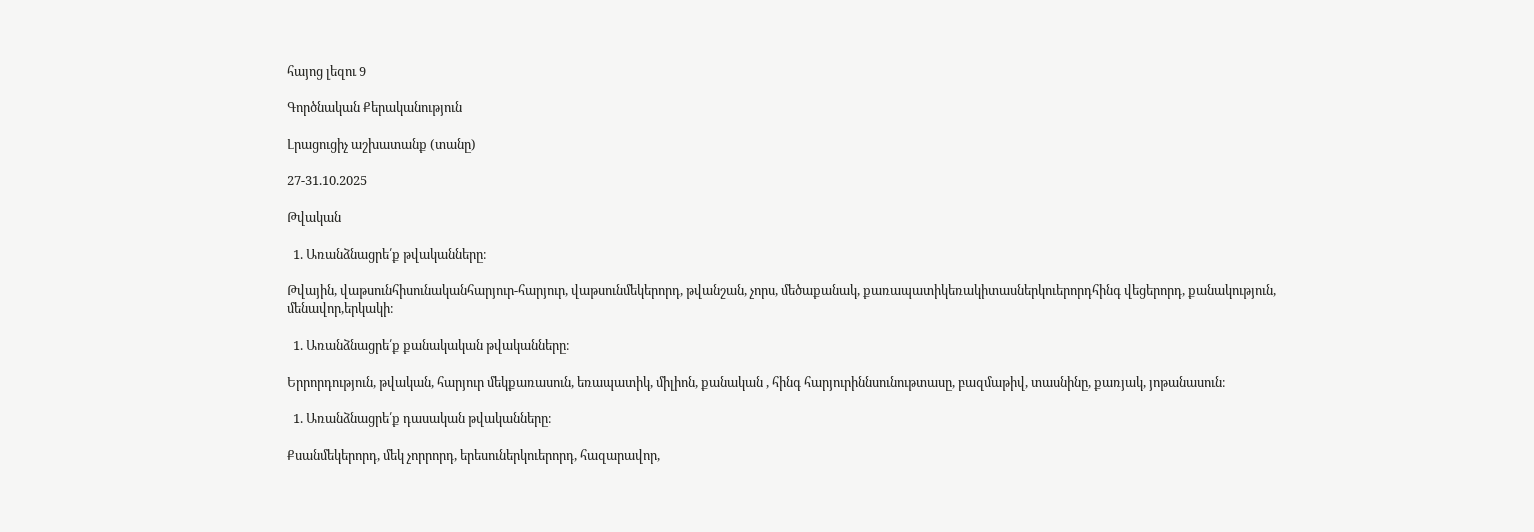հայոց լեզու 9

Գործնական Քերականություն

Լրացուցիչ աշխատանք (տանը)

27-31.10.2025

Թվական

  1. Առանձնացրե՛ք թվականները։

Թվային, վաթսունհիսունականհարյուր-հարյուր, վաթսունմեկերորդ, թվանշան, չորս, մեծաքանակ, քառապատիկեռակիտասներկուերորդհինգ վեցերորդ, քանակություն, մենավոր,երկակի։

  1. Առանձնացրե՛ք քանակական թվականները։

Երրորդություն, թվական, հարյուր մեկքառասուն, եռապատիկ, միլիոն, քանական , հինգ հարյուրիննսունութտասը, բազմաթիվ, տասնինը, քառյակ, յոթանասուն։

  1. Առանձնացրե՛ք դասական թվականները։

Քսանմեկերորդ, մեկ չորրորդ, երեսուներկուերորդ, հազարավոր,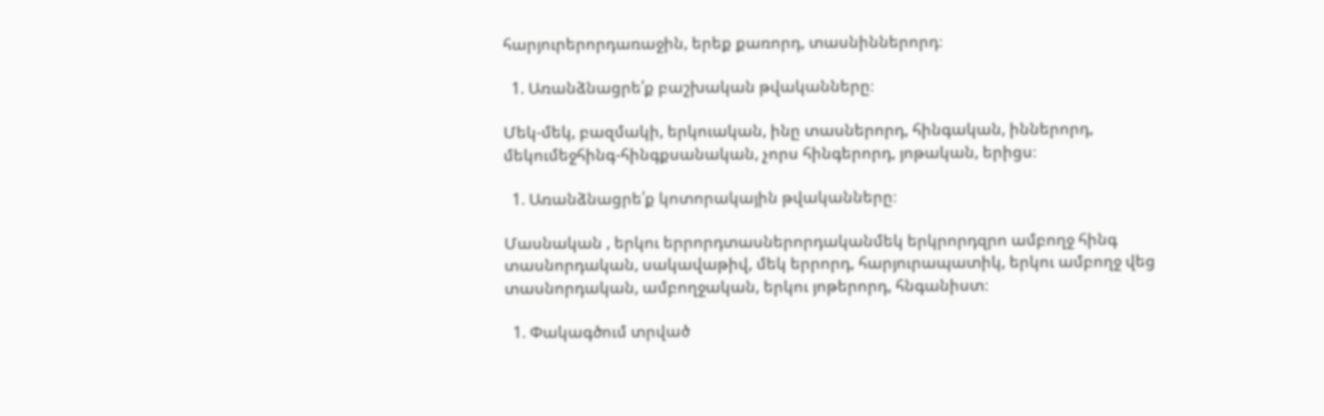հարյուրերորդառաջին, երեք քառորդ, տասնիններորդ։

  1. Առանձնացրե՛ք բաշխական թվականները։

Մեկ-մեկ, բազմակի, երկուական, ինը տասներորդ, հինգական, իններորդ, մեկումեջհինգ-հինգքսանական, չորս հինգերորդ, յոթական, երիցս։

  1. Առանձնացրե՛ք կոտորակային թվականները։

Մասնական , երկու երրորդտասներորդականմեկ երկրորդզրո ամբողջ հինգ տասնորդական, սակավաթիվ, մեկ երրորդ, հարյուրապատիկ, երկու ամբողջ վեց տասնորդական, ամբողջական, երկու յոթերորդ, հնգանիստ։

  1. Փակագծում տրված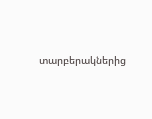տարբերակներից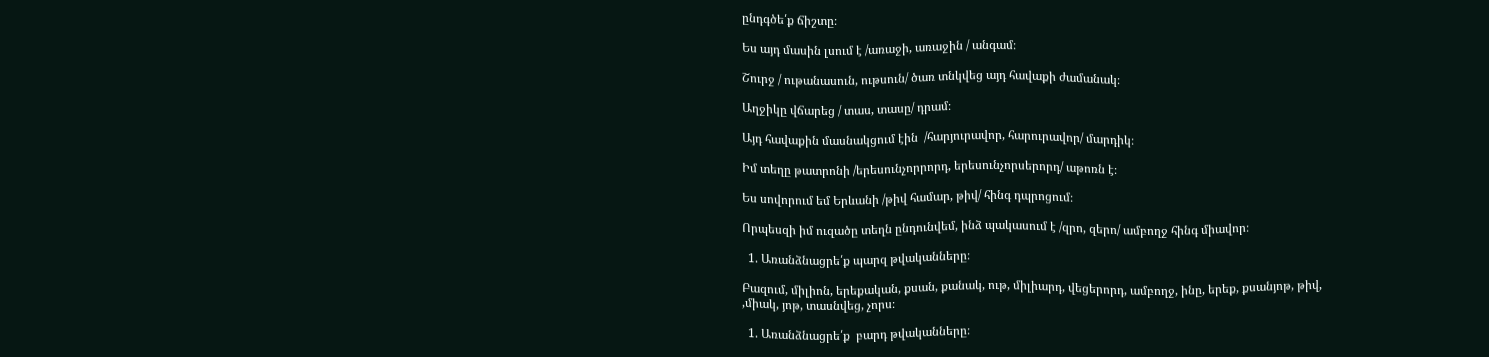ընդգծե՛ք ճիշտը։

Ես այդ մասին լսում է /առաջի, առաջին / անգամ։

Շուրջ / ութանասուն, ութսուն/ ծառ տնկվեց այդ հավաքի ժամանակ։

Աղջիկը վճարեց / տաս, տասը/ դրամ։

Այդ հավաքին մասնակցում էին  /հարյուրավոր, հարուրավոր/ մարդիկ։

Իմ տեղը թատրոնի /երեսունչորրորդ, երեսունչորսերորդ/ աթոռն է։

Ես սովորում եմ Երևանի /թիվ համար, թիվ/ հինգ դպրոցում։

Որպեսզի իմ ուզածը տեղն ընդունվեմ, ինձ պակասում է /զրո, զերո/ ամբողջ հինգ միավոր։

  1. Առանձնացրե՛ք պարզ թվականները։

Բազում, միլիոն, երեքական, քսան, քանակ, ութ, միլիարդ, վեցերորդ, ամբողջ, ինը, երեք, քսանյոթ, թիվ, ,միակ, յոթ, տասնվեց, չորս։

  1. Առանձնացրե՛ք  բարդ թվականները։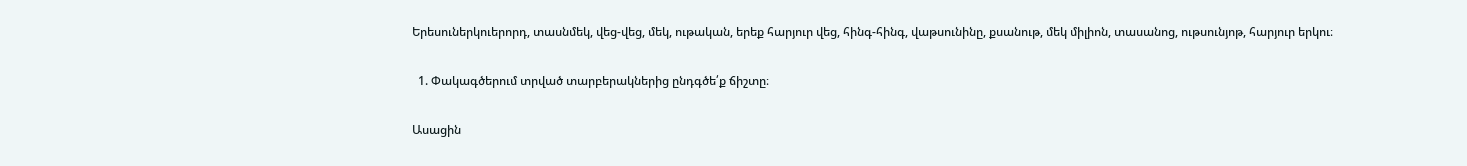Երեսուներկուերորդ, տասնմեկ, վեց-վեց, մեկ, ութական, երեք հարյուր վեց, հինգ-հինգ, վաթսունինը, քսանութ, մեկ միլիոն, տասանոց, ութսունյոթ, հարյուր երկու։

  1. Փակագծերում տրված տարբերակներից ընդգծե՛ք ճիշտը։

Ասացին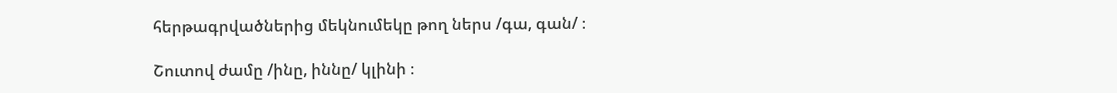հերթագրվածներից մեկնումեկը թող ներս /գա, գան/ ։

Շուտով ժամը /ինը, իննը/ կլինի ։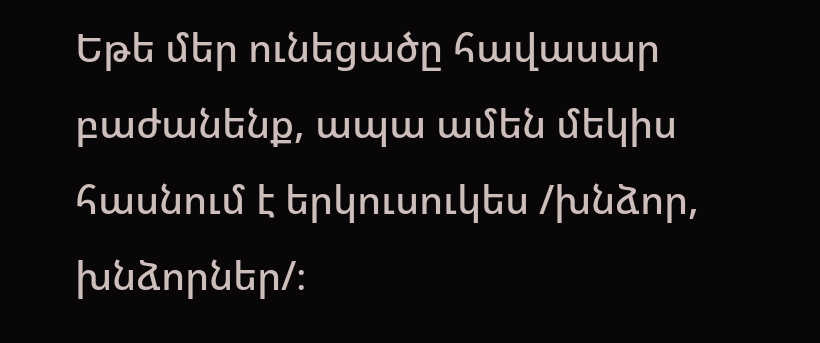Եթե մեր ունեցածը հավասար բաժանենք, ապա ամեն մեկիս հասնում է երկուսուկես /խնձոր, խնձորներ/։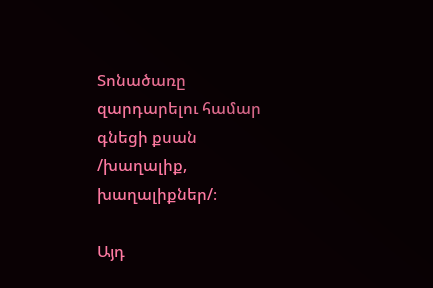Տոնածառը զարդարելու համար գնեցի քսան /խաղալիք, խաղալիքներ/։

Այդ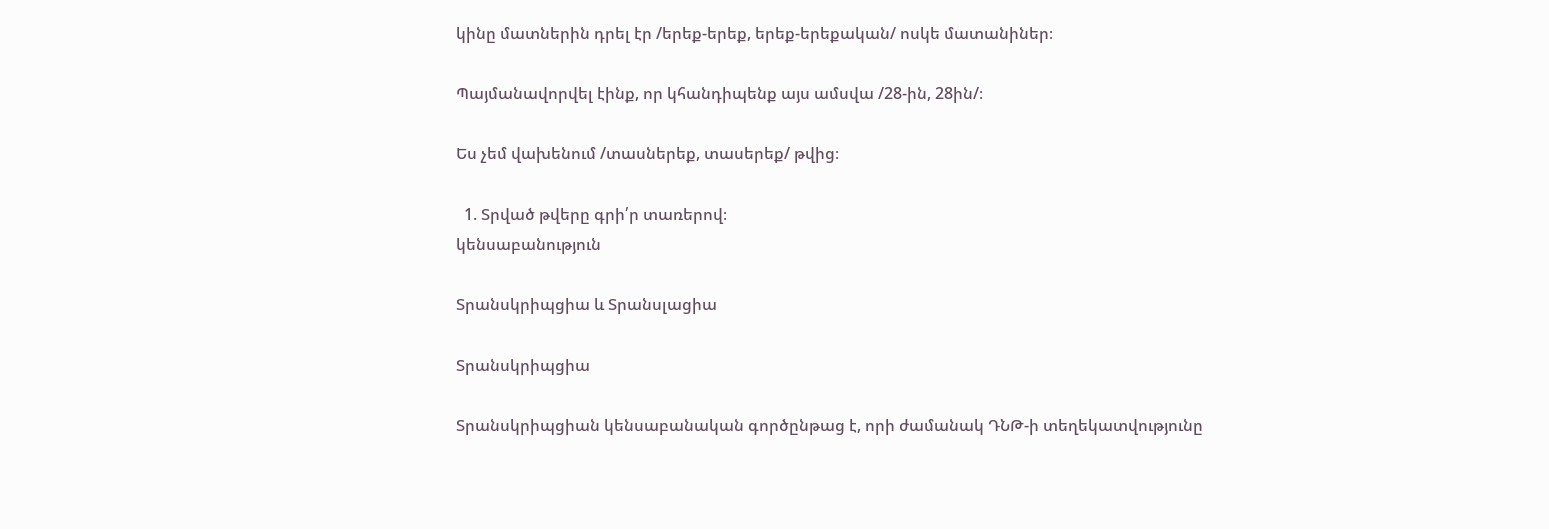կինը մատներին դրել էր /երեք-երեք, երեք-երեքական/ ոսկե մատանիներ։

Պայմանավորվել էինք, որ կհանդիպենք այս ամսվա /28-ին, 28ին/։

Ես չեմ վախենում /տասներեք, տասերեք/ թվից։

  1. Տրված թվերը գրի՛ր տառերով։
կենսաբանություն

Տրանսկրիպցիա և Տրանսլացիա

Տրանսկրիպցիա

Տրանսկրիպցիան կենսաբանական գործընթաց է, որի ժամանակ ԴՆԹ-ի տեղեկատվությունը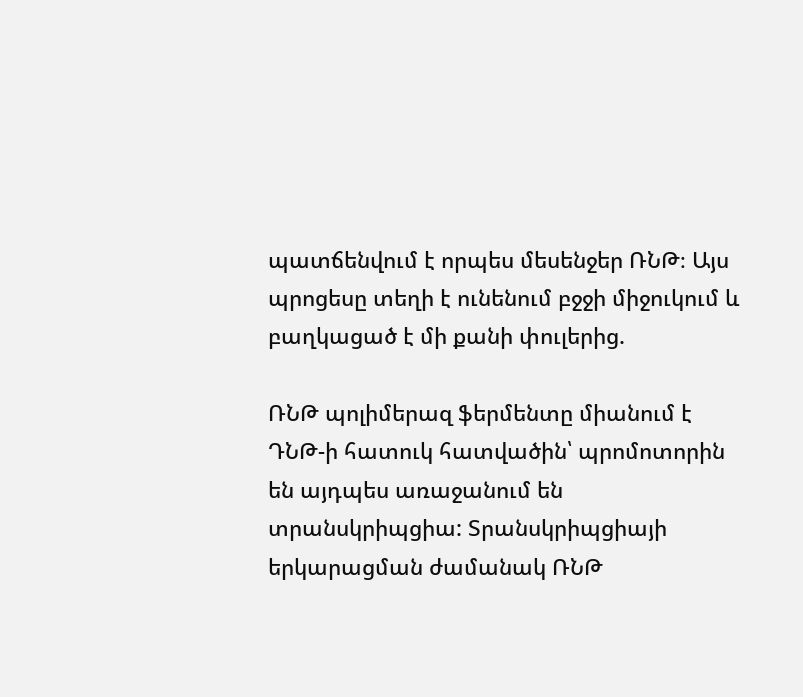պատճենվում է որպես մեսենջեր ՌՆԹ։ Այս պրոցեսը տեղի է ունենում բջջի միջուկում և բաղկացած է մի քանի փուլերից.

ՌՆԹ պոլիմերազ ֆերմենտը միանում է ԴՆԹ-ի հատուկ հատվածին՝ պրոմոտորին են այդպես առաջանում են տրանսկրիպցիա: Տրանսկրիպցիայի երկարացման ժամանակ ՌՆԹ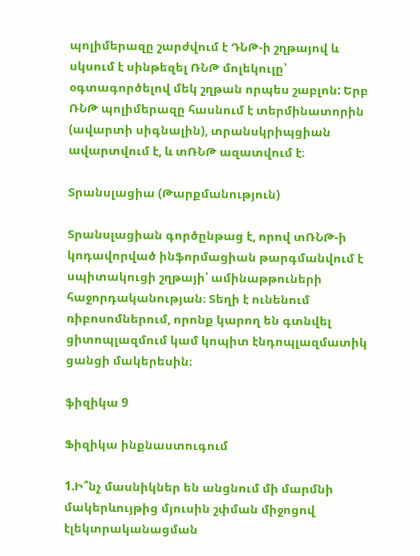պոլիմերազը շարժվում է ԴՆԹ-ի շղթայով և սկսում է սինթեզել ՌՆԹ մոլեկուլը՝ օգտագործելով մեկ շղթան որպես շաբլոն: Երբ ՌՆԹ պոլիմերազը հասնում է տերմինատորին (ավարտի սիգնալին), տրանսկրիպցիան ավարտվում է, և տՌՆԹ ազատվում է։

Տրանսլացիա (Թարքմանություն)

Տրանսլացիան գործընթաց է, որով տՌՆԹ-ի կոդավորված ինֆորմացիան թարգմանվում է սպիտակուցի շղթայի՝ ամինաթթուների հաջորդականության։ Տեղի է ունենում ռիբոսոմներում, որոնք կարող են գտնվել ցիտոպլազմում կամ կոպիտ էնդոպլազմատիկ ցանցի մակերեսին։

ֆիզիկա 9

Ֆիզիկա ինքնաստուգում

1.Ի՞նչ մասնիկներ են անցնում մի մարմնի մակերևույթից մյուսին շփման միջոցով էլեկտրականացման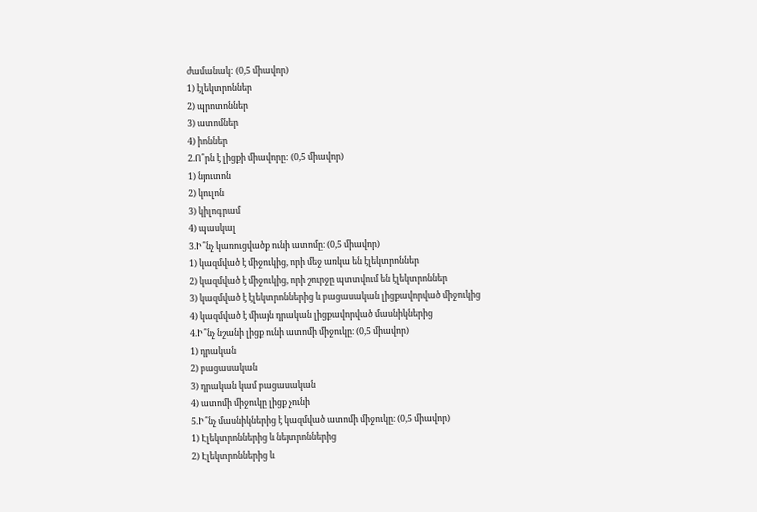ժամանակ: (0,5 միավոր)
1) էլեկտրոններ
2) պրոտոններ
3) ատոմներ
4) իոններ
2.Ո՞րն է լիցքի միավորը: (0,5 միավոր)
1) նյուտոն
2) կուլոն
3) կիլոգրամ
4) պասկալ
3.Ի՞նչ կառուցվածք ունի ատոմը։ (0,5 միավոր)
1) կազմված է միջուկից, որի մեջ առկա են էլեկտրոններ
2) կազմված է միջուկից, որի շուրջը պտտվում են էլեկտրոններ
3) կազմված է էլեկտրոններից և բացասական լիցքավորված միջուկից
4) կազմված է միայն դրական լիցքավորված մասնիկներից
4.Ի՞նչ նշանի լիցք ունի ատոմի միջուկը։ (0,5 միավոր)
1) դրական
2) բացասական
3) դրական կամ բացասական
4) ատոմի միջուկը լիցք չունի
5.Ի՞նչ մասնիկներից է կազմված ատոմի միջուկը։ (0,5 միավոր)
1) Էլեկտրոններից և նեյտրոններից
2) Էլեկտրոններից և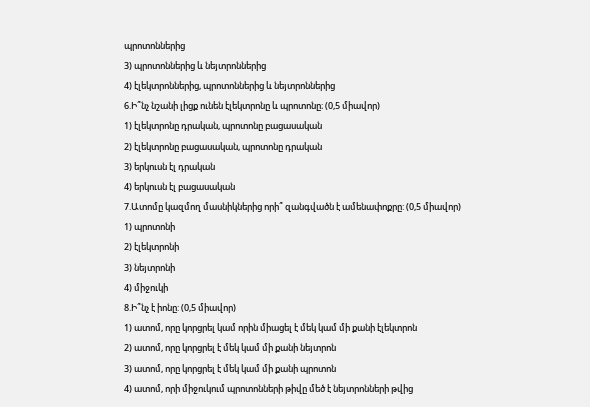պրոտոններից
3) պրոտոններից և նեյտրոններից
4) էլեկտրոններից, պրոտոններից և նեյտրոններից
6.Ի՞նչ նշանի լիցք ունեն էլեկտրոնը և պրոտոնը։ (0,5 միավոր)
1) էլեկտրոնը դրական, պրոտոնը բացասական
2) էլեկտրոնը բացասական, պրոտոնը դրական
3) երկուսն էլ դրական
4) երկուսն էլ բացասական
7.Ատոմը կազմող մասնիկներից որի՞ զանգվածն է ամենափոքրը: (0,5 միավոր)
1) պրոտոնի
2) էլեկտրոնի
3) նեյտրոնի
4) միջուկի
8.Ի՞նչ է իոնը: (0,5 միավոր)
1) ատոմ, որը կորցրել կամ որին միացել է մեկ կամ մի քանի էլեկտրոն
2) ատոմ, որը կորցրել է մեկ կամ մի քանի նեյտրոն
3) ատոմ, որը կորցրել է մեկ կամ մի քանի պրոտոն
4) ատոմ, որի միջուկում պրոտոնների թիվը մեծ է նեյտրոնների թվից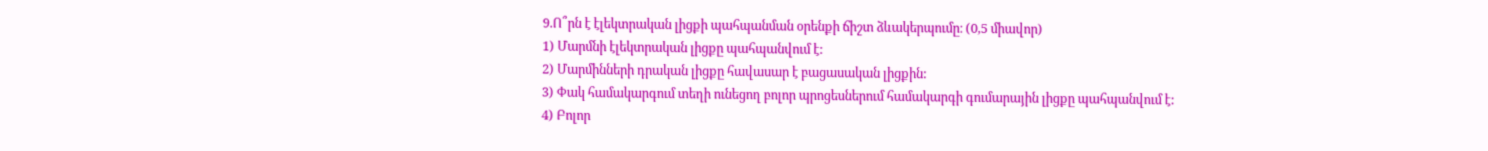9.Ո՞րն է էլեկտրական լիցքի պահպանման օրենքի ճիշտ ձևակերպումը։ (0,5 միավոր)
1) Մարմնի էլեկտրական լիցքը պահպանվում է:
2) Մարմինների դրական լիցքը հավասար է բացասական լիցքին:
3) Փակ համակարգում տեղի ունեցող բոլոր պրոցեսներում համակարգի գումարային լիցքը պահպանվում է:
4) Բոլոր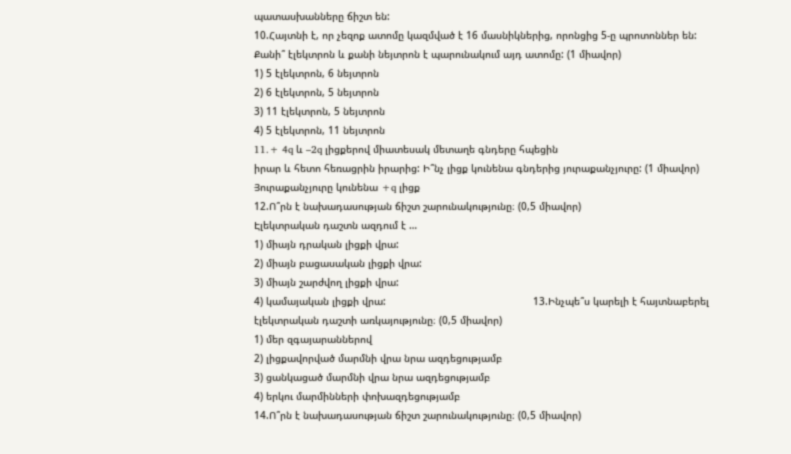պատասխանները ճիշտ են:
10.Հայտնի է, որ չեզոք ատոմը կազմված է 16 մասնիկներից, որոնցից 5-ը պրոտոններ են: Քանի՞ էլեկտրոն և քանի նեյտրոն է պարունակում այդ ատոմը: (1 միավոր)
1) 5 էլեկտրոն, 6 նեյտրոն
2) 6 էլեկտրոն, 5 նեյտրոն
3) 11 էլեկտրոն, 5 նեյտրոն
4) 5 էլեկտրոն, 11 նեյտրոն
11.+ 4q և –2q լիցքերով միատեսակ մետաղե գնդերը հպեցին
իրար և հետո հեռացրին իրարից: Ի՞նչ լիցք կունենա գնդերից յուրաքանչյուրը: (1 միավոր)                                             Յուրաքանչյուրը կունենա +q լիցք
12.Ո՞րն է նախադասության ճիշտ շարունակությունը։ (0,5 միավոր)
Էլեկտրական դաշտն ազդում է …
1) միայն դրական լիցքի վրա:
2) միայն բացասական լիցքի վրա:
3) միայն շարժվող լիցքի վրա:
4) կամայական լիցքի վրա:                                                 13.Ինչպե՞ս կարելի է հայտնաբերել էլեկտրական դաշտի առկայությունը։ (0,5 միավոր)
1) մեր զգայարաններով
2) լիցքավորված մարմնի վրա նրա ազդեցությամբ
3) ցանկացած մարմնի վրա նրա ազդեցությամբ
4) երկու մարմինների փոխազդեցությամբ
14.Ո՞րն է նախադասության ճիշտ շարունակությունը։ (0,5 միավոր)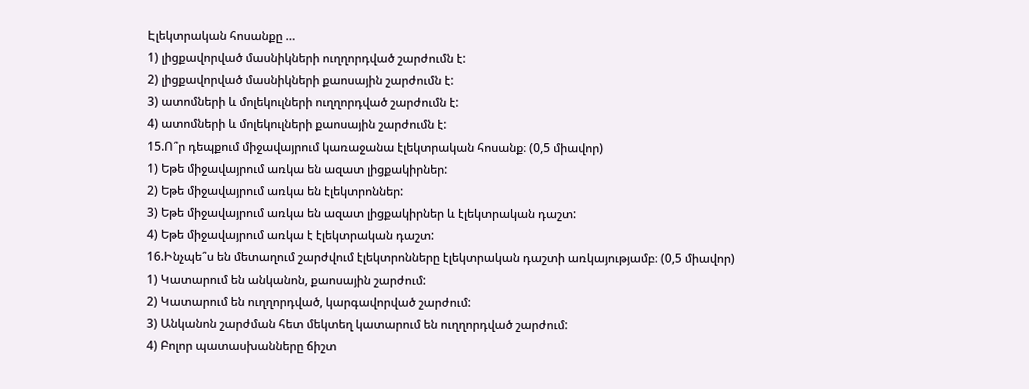Էլեկտրական հոսանքը …
1) լիցքավորված մասնիկների ուղղորդված շարժումն է:
2) լիցքավորված մասնիկների քաոսային շարժումն է:
3) ատոմների և մոլեկուլների ուղղորդված շարժումն է:
4) ատոմների և մոլեկուլների քաոսային շարժումն է:
15.Ո՞ր դեպքում միջավայրում կառաջանա էլեկտրական հոսանք։ (0,5 միավոր)
1) Եթե միջավայրում առկա են ազատ լիցքակիրներ:
2) Եթե միջավայրում առկա են էլեկտրոններ:
3) Եթե միջավայրում առկա են ազատ լիցքակիրներ և էլեկտրական դաշտ:
4) Եթե միջավայրում առկա է էլեկտրական դաշտ:
16.Ինչպե՞ս են մետաղում շարժվում էլեկտրոնները էլեկտրական դաշտի առկայությամբ։ (0,5 միավոր)
1) Կատարում են անկանոն, քաոսային շարժում:
2) Կատարում են ուղղորդված, կարգավորված շարժում:
3) Անկանոն շարժման հետ մեկտեղ կատարում են ուղղորդված շարժում:
4) Բոլոր պատասխանները ճիշտ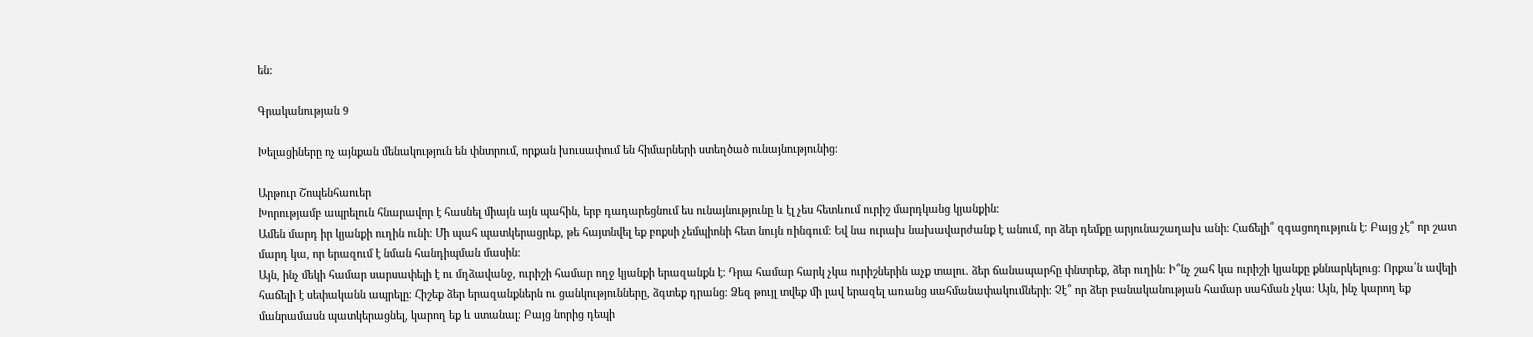են:

Գրականության 9

Խելացիները ոչ այնքան մենակություն են փնտրում, որքան խուսափում են հիմարների ստեղծած ունայնությունից։

Արթուր Շոպենհաուեր
Խորությամբ ապրելուն հնարավոր է հասնել միայն այն պահին, երբ դադարեցնում ես ունայնությունը և էլ չես հետևում ուրիշ մարդկանց կյանքին։
Ամեն մարդ իր կյանքի ուղին ունի։ Մի պահ պատկերացրեք, թե հայտնվել եք բոքսի չեմպիոնի հետ նույն ռինգում։ Եվ նա ուրախ նախավարժանք է անում, որ ձեր դեմքը արյունաշաղախ անի։ Հաճելի՞ զգացողություն է։ Բայց չէ՞ որ շատ մարդ կա, որ երազում է նման հանդիպման մասին։
Այն, ինչ մեկի համար սարսափելի է ու մղձավանջ, ուրիշի համար ողջ կյանքի երազանքն է։ Դրա համար հարկ չկա ուրիշներին աչք տալու. ձեր ճանապարհը փնտրեք, ձեր ուղին։ Ի՞նչ շահ կա ուրիշի կյանքը քննարկելուց։ Որքա՛ն ավելի հաճելի է սեփականն ապրելը։ Հիշեք ձեր երազանքներն ու ցանկությունները, ձգտեք դրանց։ Ձեզ թույլ տվեք մի լավ երազել առանց սահմանափակումների։ Չէ՞ որ ձեր բանականության համար սահման չկա։ Այն, ինչ կարող եք մանրամասն պատկերացնել, կարող եք և ստանալ։ Բայց նորից դեպի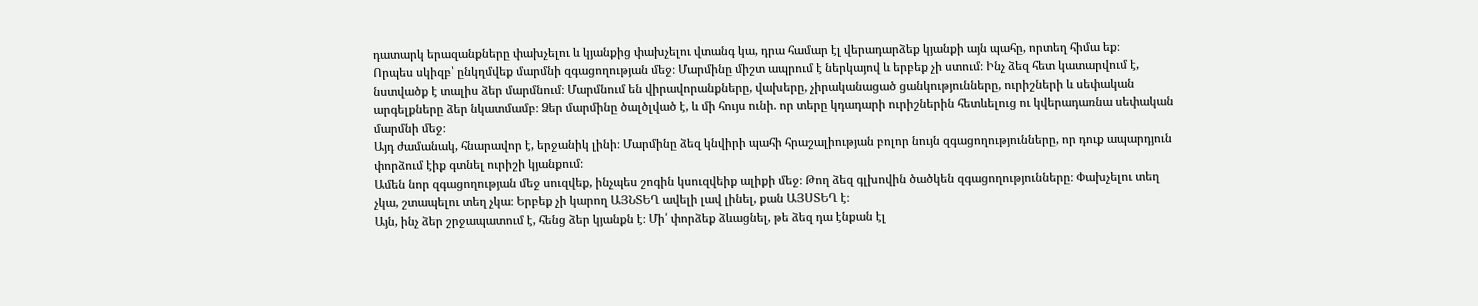դատարկ երազանքները փախչելու և կյանքից փախչելու վտանգ կա, դրա համար էլ վերադարձեք կյանքի այն պահը, որտեղ հիմա եք։
Որպես սկիզբ՝ ընկղմվեք մարմնի զգացողության մեջ։ Մարմինը միշտ ապրում է ներկայով և երբեք չի ստում։ Ինչ ձեզ հետ կատարվում է, նստվածք է տալիս ձեր մարմնում։ Մարմնում են վիրավորանքները, վախերը, չիրականացած ցանկությունները, ուրիշների և սեփական արգելքները ձեր նկատմամբ։ Ձեր մարմինը ծալծլված է, և մի հույս ունի. որ տերը կդադարի ուրիշներին հետևելուց ու կվերադառնա սեփական մարմնի մեջ։
Այդ ժամանակ, հնարավոր է, երջանիկ լինի։ Մարմինը ձեզ կնվիրի պահի հրաշալիության բոլոր նույն զգացողությունները, որ դուք ապարդյուն փորձում էիք գտնել ուրիշի կյանքում։
Ամեն նոր զգացողության մեջ սուզվեք, ինչպես շոգին կսուզվեիք ալիքի մեջ։ Թող ձեզ գլխովին ծածկեն զգացողությունները։ Փախչելու տեղ չկա, շտապելու տեղ չկա։ Երբեք չի կարող ԱՅՆՏԵՂ ավելի լավ լինել, քան ԱՅՍՏԵՂ է։
Այն, ինչ ձեր շրջապատում է, հենց ձեր կյանքն է։ Մի՛ փորձեք ձևացնել, թե ձեզ դա էնքան էլ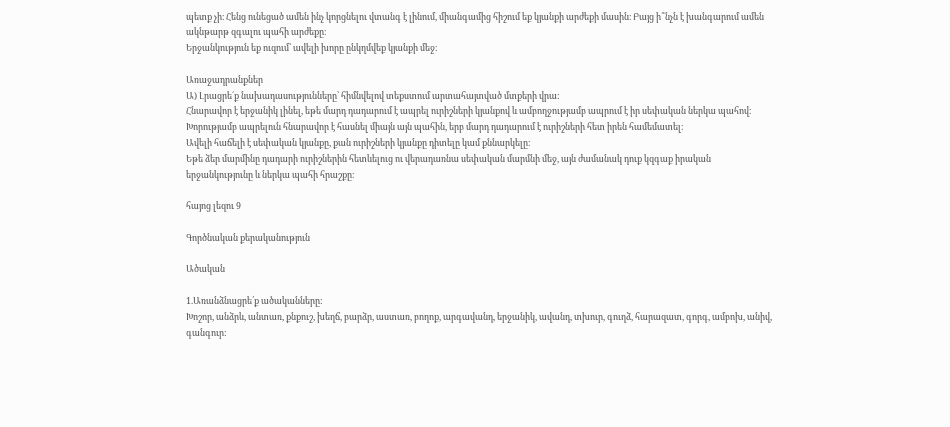պետք չի։ Հենց ունեցած ամեն ինչ կորցնելու վտանգ է լինում, միանգամից հիշում եք կյանքի արժեքի մասին։ Բայց ի՞նչն է խանգարում ամեն ակնթարթ զգալու պահի արժեքը։
Երջանկություն եք ուզում՝ ավելի խորը ընկղմվեք կյանքի մեջ։

Առաջադրանքներ
Ա) Լրացրե´ք նախադասությունները՝ հիմնվելով տեքստում արտահայտված մտքերի վրա:
Հնարավոր է երջանիկ լինել, եթե մարդ դադարում է ապրել ուրիշների կյանքով և ամբողջությամբ ապրում է իր սեփական ներկա պահով։
Խորությամբ ապրելուն հնարավոր է հասնել միայն այն պահին, երբ մարդ դադարում է ուրիշների հետ իրեն համեմատել։
Ավելի հաճելի է սեփական կյանքը, քան ուրիշների կյանքը դիտելը կամ քննարկելը։
Եթե ձեր մարմինը դադարի ուրիշներին հետևելուց ու վերադառնա սեփական մարմնի մեջ, այն ժամանակ դուք կզգաք իրական երջանկությունը և ներկա պահի հրաշքը։

հայոց լեզու 9

Գործնական քերականություն

Ածական

1.Առանձնացրե՛ք ածականները։
Խոշոր, անձրև, անտառ, քնքուշ, խեղճ, բարձր, աստառ, բողոք, արգավանդ, երջանիկ, ավանդ, տխուր, գուղձ, հարազատ, գորգ, ամբոխ, անիվ, գանգուր։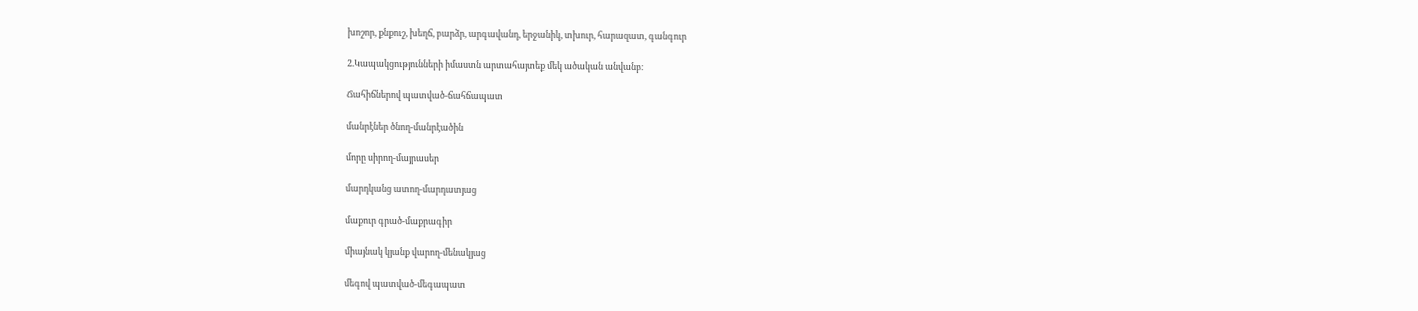խոշոր, քնքուշ, խեղճ, բարձր, արգավանդ, երջանիկ, տխուր, հարազատ, գանգուր

2.Կապակցությունների իմաստն արտահայտեք մեկ ածական անվանբ։

Ճահիճներով պատված-ճահճապատ

մանրէներ ծնող-մանրէածին

մորը սիրող-մայրասեր

մարդկանց ատող-մարդատյաց

մաքուր գրած-մաքրագիր

միայնակ կյանք վարող-մենակյաց

մեգով պատված-մեգապատ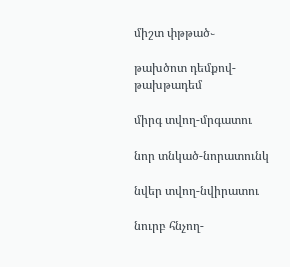միշտ փթթած֊

թախծոտ դեմքով-թախթադեմ

միրգ տվող-մրգատու

նոր տնկած-նորատունկ

նվեր տվող-նվիրատու

նուրբ հնչող-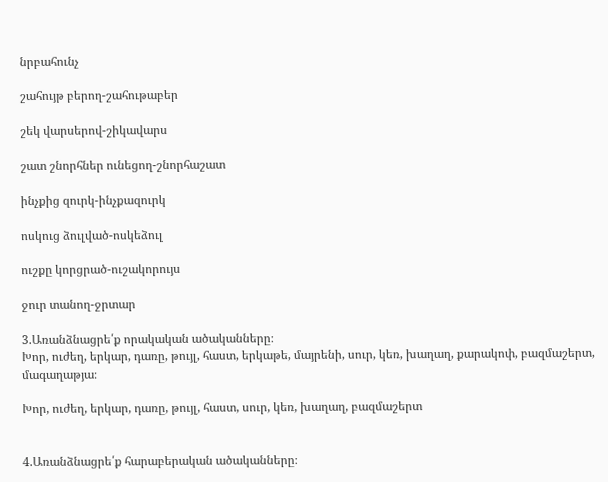նրբահունչ

շահույթ բերող-շահութաբեր

շեկ վարսերով-շիկավարս

շատ շնորհներ ունեցող-շնորհաշատ

ինչքից զուրկ-ինչքազուրկ

ոսկուց ձուլված-ոսկեձուլ

ուշքը կորցրած-ուշակորույս

ջուր տանող-ջրտար

3.Առանձնացրե՛ք որակական ածականները։
Խոր, ուժեղ, երկար, դառը, թույլ, հաստ, երկաթե, մայրենի, սուր, կեռ, խաղաղ, քարակոփ, բազմաշերտ, մագաղաթյա։

Խոր, ուժեղ, երկար, դառը, թույլ, հաստ, սուր, կեռ, խաղաղ, բազմաշերտ


4.Առանձնացրե՛ք հարաբերական ածականները։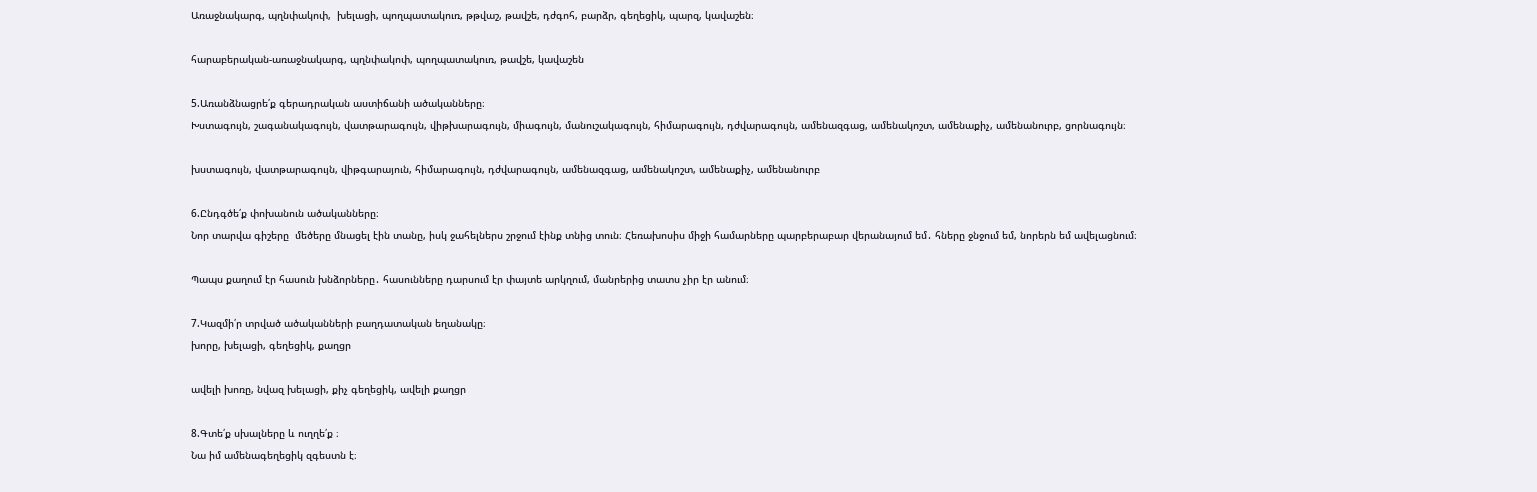Առաջնակարգ, պղնփակոփ,  խելացի, պողպատակուռ, թթվաշ, թավշե, դժգոհ, բարձր, գեղեցիկ, պարզ, կավաշեն։

հարաբերական-առաջնակարգ, պղնփակոփ, պողպատակուռ, թավշե, կավաշեն

5.Առանձնացրե՛ք գերադրական աստիճանի ածականները։
Խստագույն, շագանակագույն, վատթարագույն, վիթխարագույն, միագույն, մանուշակագույն, հիմարագույն, դժվարագույն, ամենազգաց, ամենակոշտ, ամենաքիչ, ամենանուրբ, ցորնագույն։

խստագույն, վատթարագույն, վիթգարայուն, հիմարագույն, դժվարագույն, ամենազգաց, ամենակոշտ, ամենաքիչ, ամենանուրբ

6.Ընդգծե՛ք փոխանուն ածականները։
Նոր տարվա գիշերը  մեծերը մնացել էին տանը, իսկ ջահելներս շրջում էինք տնից տուն։ Հեռախոսիս միջի համարները պարբերաբար վերանայում եմ․ հները ջնջում եմ, նորերն եմ ավելացնում։

Պապս քաղում էր հասուն խնձորները․ հասունները դարսում էր փայտե արկղում, մանրերից տատս չիր էր անում։

7.Կազմի՛ր տրված ածականների բաղդատական եղանակը։
խորը, խելացի, գեղեցիկ, քաղցր

ավելի խոռը, նվազ խելացի, քիչ գեղեցիկ, ավելի քաղցր

8.Գտե՛ք սխալները և ուղղե՛ք ։
Նա իմ ամենագեղեցիկ զգեստն է։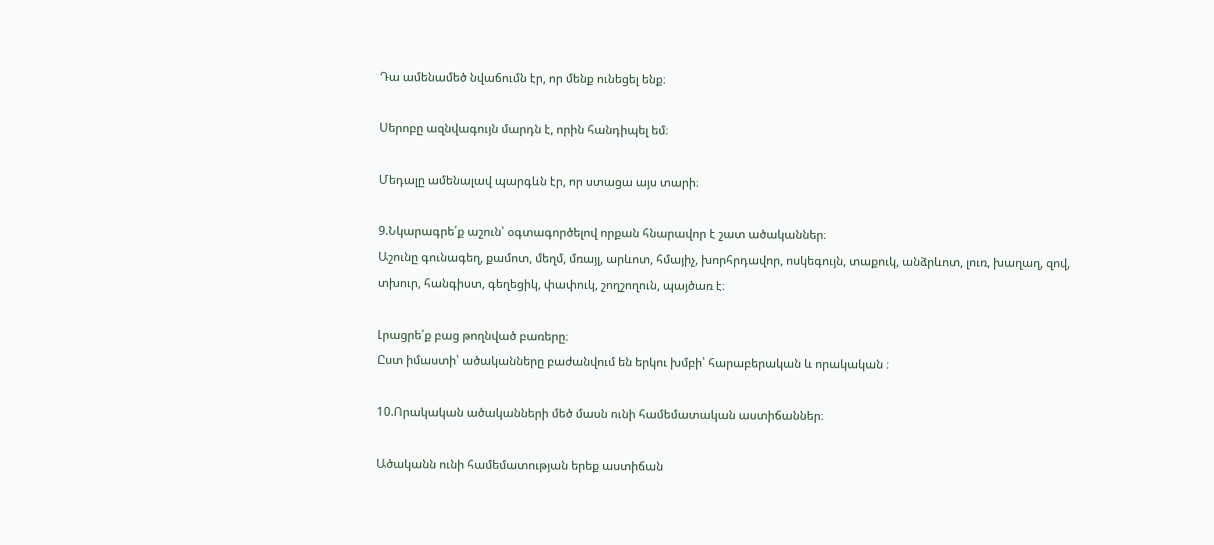Դա ամենամեծ նվաճումն էր, որ մենք ունեցել ենք։

Սերոբը ազնվագույն մարդն է, որին հանդիպել եմ։

Մեդալը ամենալավ պարգևն էր, որ ստացա այս տարի։

9.Նկարագրե՛ք աշուն՝ օգտագործելով որքան հնարավոր է շատ ածականներ։
Աշունը գունագեղ, քամոտ, մեղմ, մռայլ, արևոտ, հմայիչ, խորհրդավոր, ոսկեգույն, տաքուկ, անձրևոտ, լուռ, խաղաղ, զով, տխուր, հանգիստ, գեղեցիկ, փափուկ, շողշողուն, պայծառ է։

Լրացրե՛ք բաց թողնված բառերը։
Ըստ իմաստի՝ ածականները բաժանվում են երկու խմբի՝ հարաբերական և որակական ։

10.Որակական ածականների մեծ մասն ունի համեմատական աստիճաններ։

Ածականն ունի համեմատության երեք աստիճան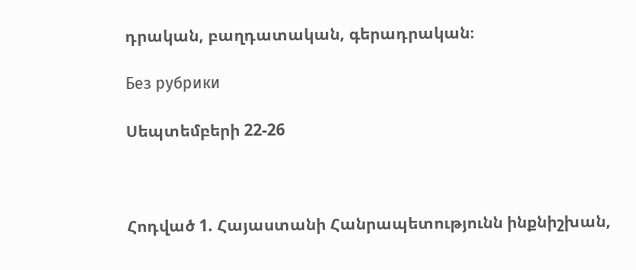դրական, բաղդատական, գերադրական։

Без рубрики

Սեպտեմբերի 22-26



Հոդված 1. Հայաստանի Հանրապետությունն ինքնիշխան,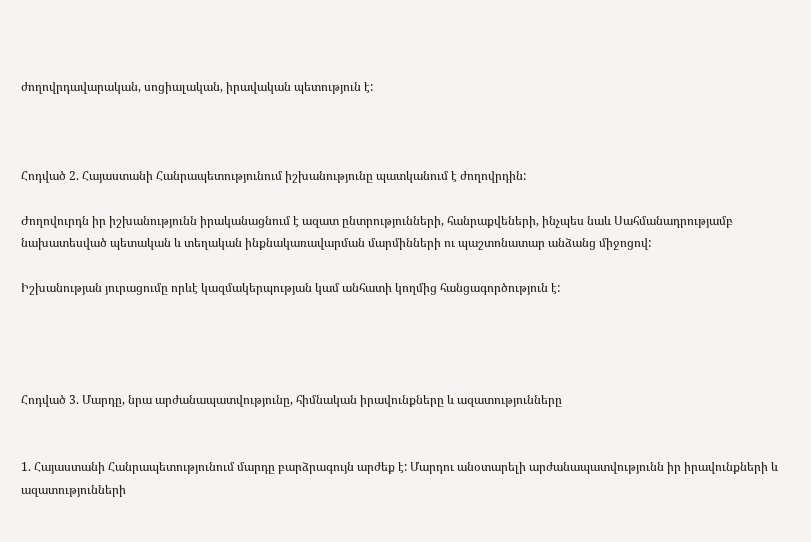ժողովրդավարական, սոցիալական, իրավական պետություն է:



Հոդված 2. Հայաստանի Հանրապետությունում իշխանությունը պատկանում է ժողովրդին:

Ժողովուրդն իր իշխանությունն իրականացնում է ազատ ընտրությունների, հանրաքվեների, ինչպես նաև Սահմանադրությամբ նախատեսված պետական և տեղական ինքնակառավարման մարմինների ու պաշտոնատար անձանց միջոցով:

Իշխանության յուրացումը որևէ կազմակերպության կամ անհատի կողմից հանցագործություն է:




Հոդված 3. Մարդը, նրա արժանապատվությունը, հիմնական իրավունքները և ազատությունները


1. Հայաստանի Հանրապետությունում մարդը բարձրագույն արժեք է: Մարդու անօտարելի արժանապատվությունն իր իրավունքների և ազատությունների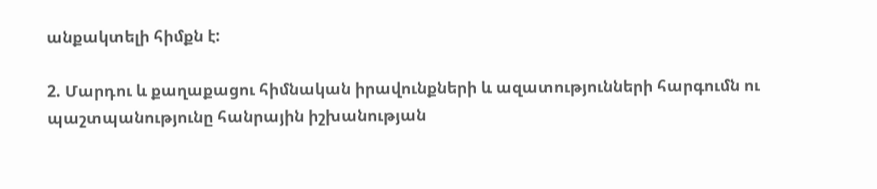անքակտելի հիմքն է:

2. Մարդու և քաղաքացու հիմնական իրավունքների և ազատությունների հարգումն ու պաշտպանությունը հանրային իշխանության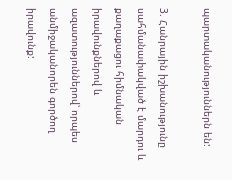պարտականություններն են:

3. Հանրային իշխանությունը սահմանափակված է մարդու և քաղաքացու հիմնական իրավունքներով և ազատություններով՝ որպես անմիջականորեն գործող իրավունք: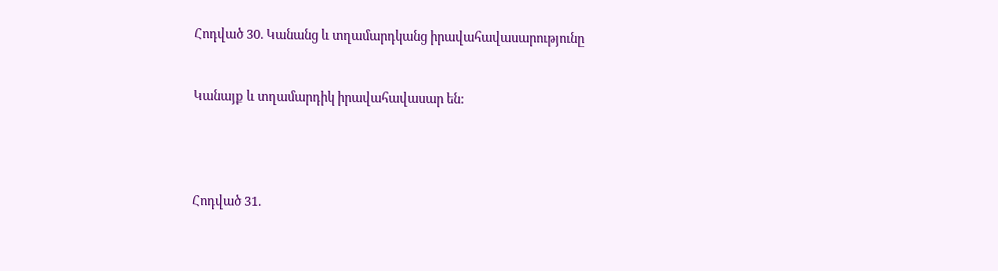Հոդված 30. Կանանց և տղամարդկանց իրավահավասարությունը


Կանայք և տղամարդիկ իրավահավասար են:




Հոդված 31.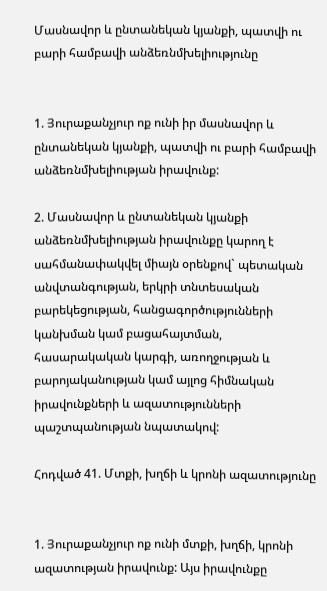Մասնավոր և ընտանեկան կյանքի, պատվի ու բարի համբավի անձեռնմխելիությունը


1. Յուրաքանչյուր ոք ունի իր մասնավոր և ընտանեկան կյանքի, պատվի ու բարի համբավի անձեռնմխելիության իրավունք:

2. Մասնավոր և ընտանեկան կյանքի անձեռնմխելիության իրավունքը կարող է սահմանափակվել միայն օրենքով` պետական անվտանգության, երկրի տնտեսական բարեկեցության, հանցագործությունների կանխման կամ բացահայտման, հասարակական կարգի, առողջության և բարոյականության կամ այլոց հիմնական իրավունքների և ազատությունների պաշտպանության նպատակով:

Հոդված 41. Մտքի, խղճի և կրոնի ազատությունը


1. Յուրաքանչյուր ոք ունի մտքի, խղճի, կրոնի ազատության իրավունք: Այս իրավունքը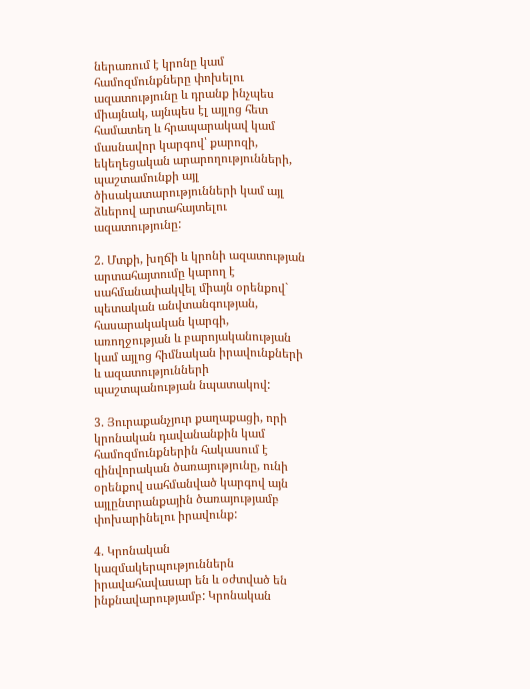ներառում է կրոնը կամ համոզմունքները փոխելու ազատությունը և դրանք ինչպես միայնակ, այնպես էլ այլոց հետ համատեղ և հրապարակավ կամ մասնավոր կարգով՝ քարոզի, եկեղեցական արարողությունների, պաշտամունքի այլ ծիսակատարությունների կամ այլ ձևերով արտահայտելու ազատությունը:

2. Մտքի, խղճի և կրոնի ազատության արտահայտումը կարող է սահմանափակվել միայն օրենքով` պետական անվտանգության, հասարակական կարգի, առողջության և բարոյականության կամ այլոց հիմնական իրավունքների և ազատությունների պաշտպանության նպատակով:

3. Յուրաքանչյուր քաղաքացի, որի կրոնական դավանանքին կամ համոզմունքներին հակասում է զինվորական ծառայությունը, ունի օրենքով սահմանված կարգով այն այլընտրանքային ծառայությամբ փոխարինելու իրավունք:

4. Կրոնական կազմակերպություններն իրավահավասար են և օժտված են ինքնավարությամբ: Կրոնական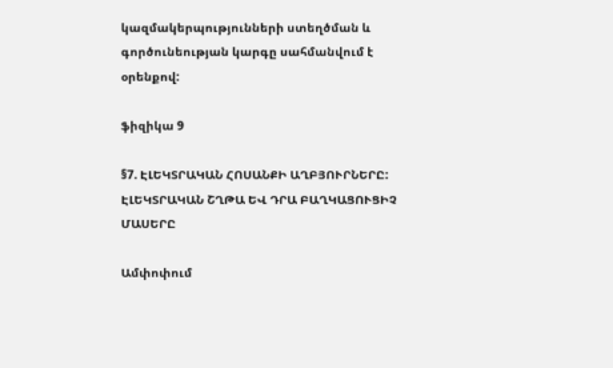կազմակերպությունների ստեղծման և գործունեության կարգը սահմանվում է օրենքով:

ֆիզիկա 9

§7. ԷԼԵԿՏՐԱԿԱՆ ՀՈՍԱՆՔԻ ԱՂԲՅՈՒՐՆԵՐԸ: ԷԼԵԿՏՐԱԿԱՆ ՇՂԹԱ ԵՎ ԴՐԱ ԲԱՂԿԱՑՈՒՑԻՉ ՄԱՍԵՐԸ

Ամփոփում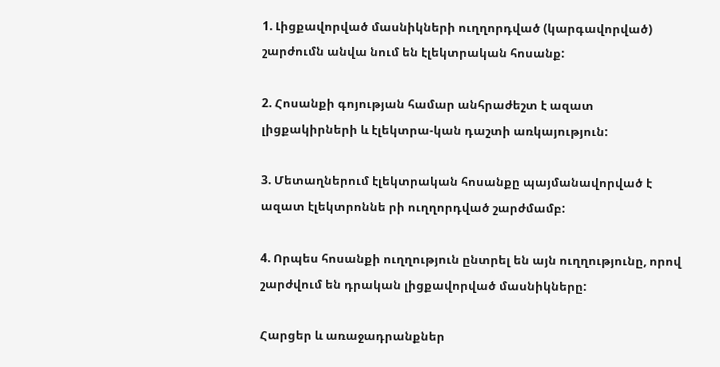1. Լիցքավորված մասնիկների ուղղորդված (կարգավորված) շարժումն անվա նում են էլեկտրական հոսանք:

2. Հոսանքի գոյության համար անհրաժեշտ է ազատ լիցքակիրների և էլեկտրա-կան դաշտի առկայություն:

3. Մետաղներում էլեկտրական հոսանքը պայմանավորված է ազատ էլեկտրոննե րի ուղղորդված շարժմամբ:

4. Որպես հոսանքի ուղղություն ընտրել են այն ուղղությունը, որով շարժվում են դրական լիցքավորված մասնիկները:

Հարցեր և առաջադրանքներ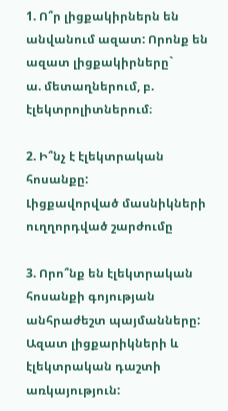1. Ո՞ր լիցքակիրներն են անվանում ազատ: Որոնք են ազատ լիցքակիրները`                                                                                   ա. մետաղներում, բ. էլեկտրոլիտներում։

2. Ի՞նչ է էլեկտրական հոսանքը:                                Լիցքավորված մասնիկների ուղղորդված շարժումը

3. Որո՞նք են էլեկտրական հոսանքի գոյության անհրաժեշտ պայմանները:
Ազատ լիցքարիկների և էլեկտրական դաշտի առկայություն: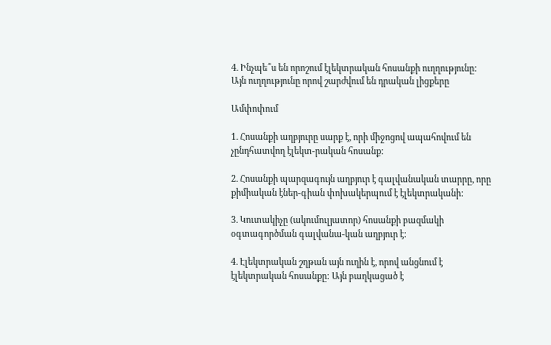4. Ինչպե՞ս են որոշում էլեկտրական հոսանքի ուղղությունը:                                                                                                  Այն ուղղությունը որով շարժվում են դրական լիցքերը

Ամփոփում

1. Հոսանքի աղբյուրը սարք է, որի միջոցով ապահովում են չընդհատվող էլեկտ-րական հոսանք:

2. Հոսանքի պարզագույն աղբյուր է գալվանական տարրը, որը քիմիական էներ-գիան փոխակերպում է էլեկտրականի:

3. Կուտակիչը (ակումուլյատոր) հոսանքի բազմակի օգտագործման գալվանա-կան աղբյուր է:

4. Էլեկտրական շղթան այն ուղին է, որով անցնում է էլեկտրական հոսանքը: Այն բաղկացած է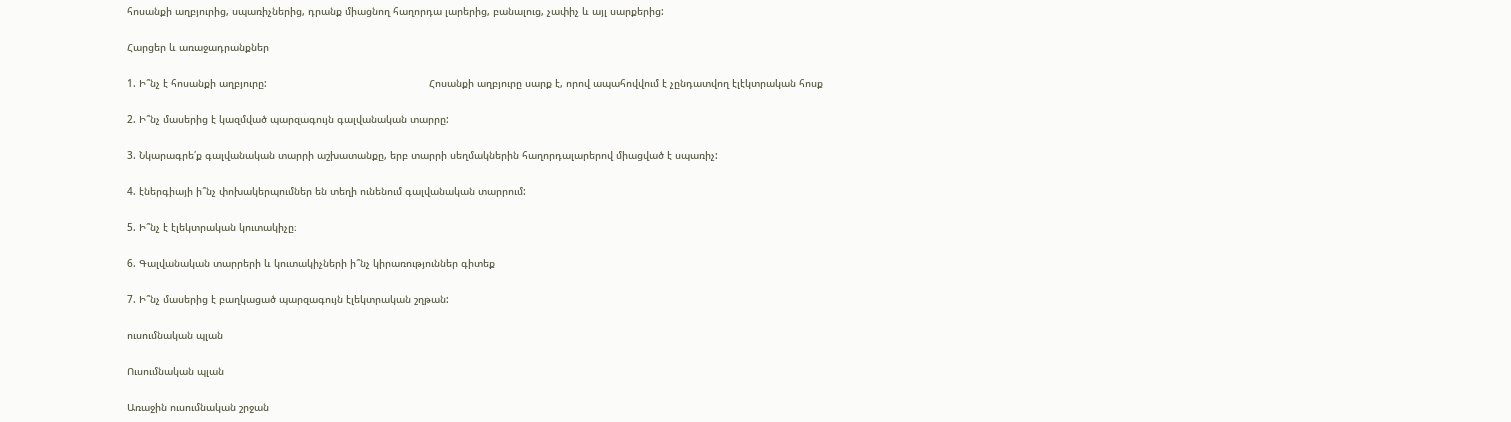հոսանքի աղբյուրից, սպառիչներից, դրանք միացնող հաղորդա լարերից, բանալուց, չափիչ և այլ սարքերից:

Հարցեր և առաջադրանքներ

1. Ի՞նչ է հոսանքի աղբյուրը:                                                      Հոսանքի աղբյուրը սարք է, որով ապահովվում է չընդատվող էլէկտրական հոսք

2. Ի՞նչ մասերից է կազմված պարզագույն գալվանական տարրը:

3. Նկարագրե՛ք գալվանական տարրի աշխատանքը, երբ տարրի սեղմակներին հաղորդալարերով միացված է սպառիչ:

4. էներգիայի ի՞նչ փոխակերպումներ են տեղի ունենում գալվանական տարրում:

5. Ի՞նչ է էլեկտրական կուտակիչը։

6. Գալվանական տարրերի և կուտակիչների ի՞նչ կիրառություններ գիտեք

7. Ի՞նչ մասերից է բաղկացած պարզագույն էլեկտրական շղթան:

ուսումնական պլան

Ուսումնական պլան

Առաջին ուսումնական շրջան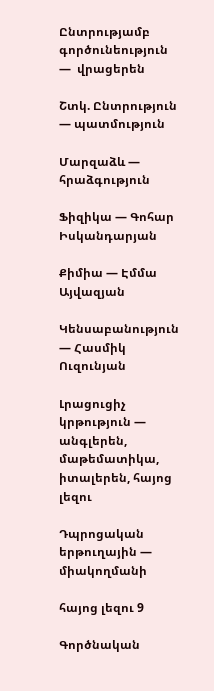Ընտրությամբ գործունեություն —  վրացերեն

Շտկ. Ընտրություն — պատմություն

Մարզաձև — հրաձգություն

Ֆիզիկա — Գոհար Իսկանդարյան

Քիմիա — Էմմա Այվազյան

Կենսաբանություն — Հասմիկ Ուզունյան

Լրացուցիչ կրթություն — անգլերեն,  մաթեմատիկա, իտալերեն, հայոց լեզու

Դպրոցական երթուղային — միակողմանի

հայոց լեզու 9

Գործնական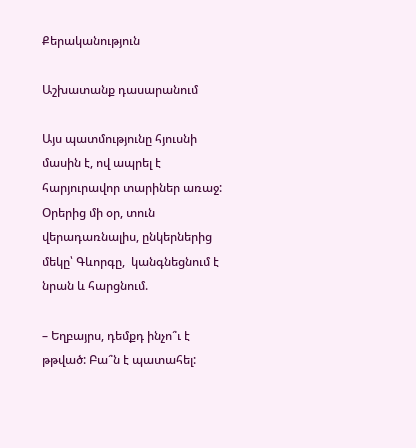Քերականություն

Աշխատանք դասարանում

Այս պատմությունը հյուսնի մասին է, ով ապրել է հարյուրավոր տարիներ առաջ: Օրերից մի օր, տուն վերադառնալիս, ընկերներից մեկը՝ Գևորգը,  կանգնեցնում է նրան և հարցնում.

– Եղբայրս, դեմքդ ինչո՞ւ է թթված: Բա՞ն է պատահել: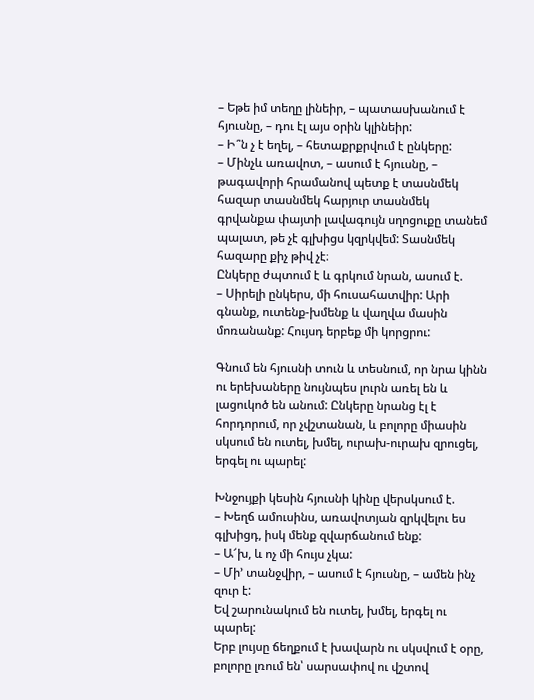– Եթե իմ տեղը լինեիր, – պատասխանում է հյուսնը, – դու էլ այս օրին կլինեիր:
– Ի՞ն չ է եղել, – հետաքրքրվում է ընկերը:
– Մինչև առավոտ, – ասում է հյուսնը, – թագավորի հրամանով պետք է տասնմեկ հազար տասնմեկ հարյուր տասնմեկ գրվանքա փայտի լավագույն սղոցուքը տանեմ պալատ, թե չէ գլխիցս կզրկվեմ: Տասնմեկ հազարը քիչ թիվ չէ։
Ընկերը ժպտում է և գրկում նրան, ասում է.
– Սիրելի ընկերս, մի հուսահատվիր: Արի գնանք, ուտենք-խմենք և վաղվա մասին մոռանանք: Հույսդ երբեք մի կորցրու:

Գնում են հյուսնի տուն և տեսնում, որ նրա կինն ու երեխաները նույնպես լուրն առել են և լացուկոծ են անում: Ընկերը նրանց էլ է հորդորում, որ չվշտանան, և բոլորը միասին սկսում են ուտել, խմել, ուրախ-ուրախ զրուցել, երգել ու պարել:

Խնջույքի կեսին հյուսնի կինը վերսկսում է.
– Խեղճ ամուսինս, առավոտյան զրկվելու ես գլխիցդ, իսկ մենք զվարճանում ենք:
– Ա՜խ, և ոչ մի հույս չկա:
– Մի’ տանջվիր, – ասում է հյուսնը, – ամեն ինչ զուր է:
Եվ շարունակում են ուտել, խմել, երգել ու պարել:
Երբ լույսը ճեղքում է խավարն ու սկսվում է օրը, բոլորը լռում են՝ սարսափով ու վշտով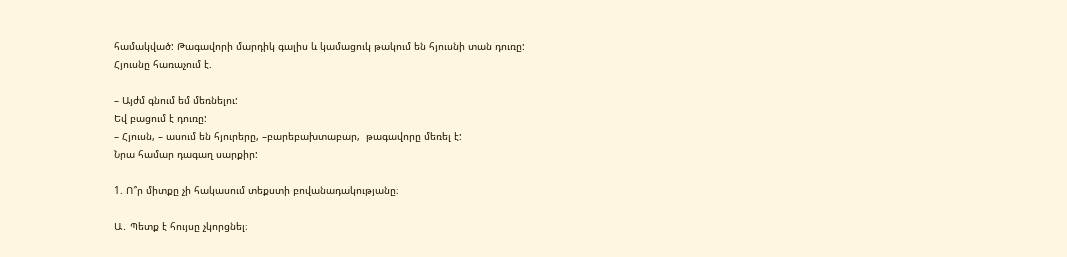համակված: Թագավորի մարդիկ գալիս և կամացուկ թակում են հյուսնի տան դուռը:
Հյուսնը հառաչում է.

– Այժմ գնում եմ մեռնելու:
Եվ բացում է դուռը:
– Հյուսն, – ասում են հյուրերը, –բարեբախտաբար,  թագավորը մեռել է:
Նրա համար դագաղ սարքիր:

1. Ո՞ր միտքը չի հակասում տեքստի բովանադակությանը։

Ա․ Պետք է հույսը չկորցնել։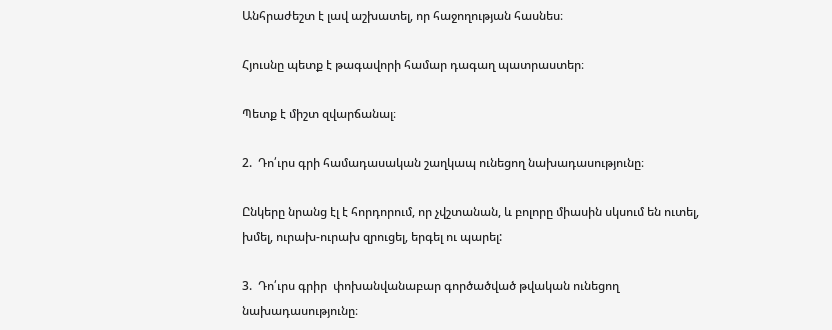Անհրաժեշտ է լավ աշխատել, որ հաջողության հասնես։

Հյուսնը պետք է թագավորի համար դագաղ պատրաստեր։

Պետք է միշտ զվարճանալ։

2.  Դո՛ւրս գրի համադասական շաղկապ ունեցող նախադասությունը։

Ընկերը նրանց էլ է հորդորում, որ չվշտանան, և բոլորը միասին սկսում են ուտել, խմել, ուրախ-ուրախ զրուցել, երգել ու պարել:

3.  Դո՛ւրս գրիր  փոխանվանաբար գործածված թվական ունեցող նախադասությունը։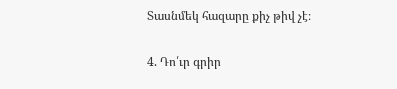Տասնմեկ հազարը քիչ թիվ չէ։

4. Դո՛ւր գրիր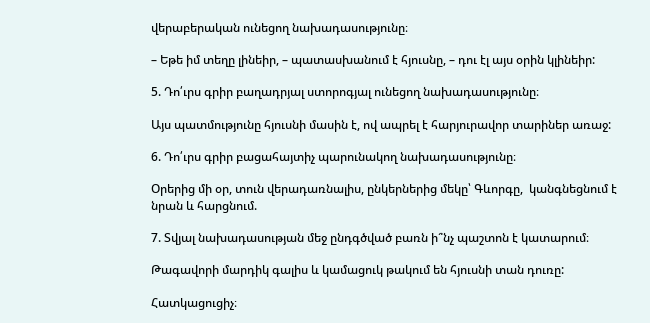վերաբերական ունեցող նախադասությունը։

– Եթե իմ տեղը լինեիր, – պատասխանում է հյուսնը, – դու էլ այս օրին կլինեիր:

5. Դո՛ւրս գրիր բաղադրյալ ստորոգյալ ունեցող նախադասությունը։

Այս պատմությունը հյուսնի մասին է, ով ապրել է հարյուրավոր տարիներ առաջ:

6. Դո՛ւրս գրիր բացահայտիչ պարունակող նախադասությունը։

Օրերից մի օր, տուն վերադառնալիս, ընկերներից մեկը՝ Գևորգը,  կանգնեցնում է նրան և հարցնում.

7. Տվյալ նախադասության մեջ ընդգծված բառն ի՞նչ պաշտոն է կատարում։

Թագավորի մարդիկ գալիս և կամացուկ թակում են հյուսնի տան դուռը:

Հատկացուցիչ։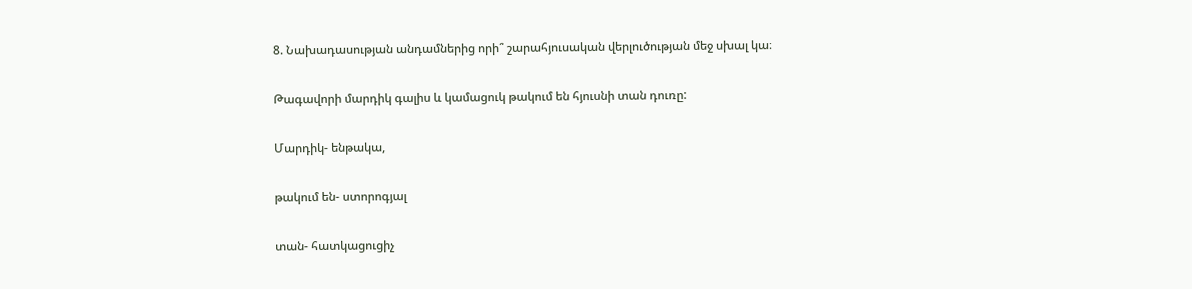8. Նախադասության անդամներից որի՞ շարահյուսական վերլուծության մեջ սխալ կա։

Թագավորի մարդիկ գալիս և կամացուկ թակում են հյուսնի տան դուռը:

Մարդիկ- ենթակա,

թակում են- ստորոգյալ

տան- հատկացուցիչ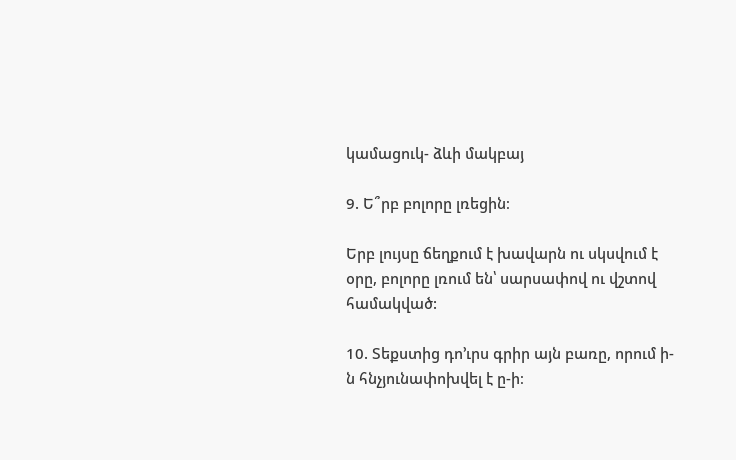կամացուկ- ձևի մակբայ

9. Ե՞րբ բոլորը լռեցին։

Երբ լույսը ճեղքում է խավարն ու սկսվում է օրը, բոլորը լռում են՝ սարսափով ու վշտով համակված:

10. Տեքստից դո’ւրս գրիր այն բառը, որում ի-ն հնչյունափոխվել է ը-ի։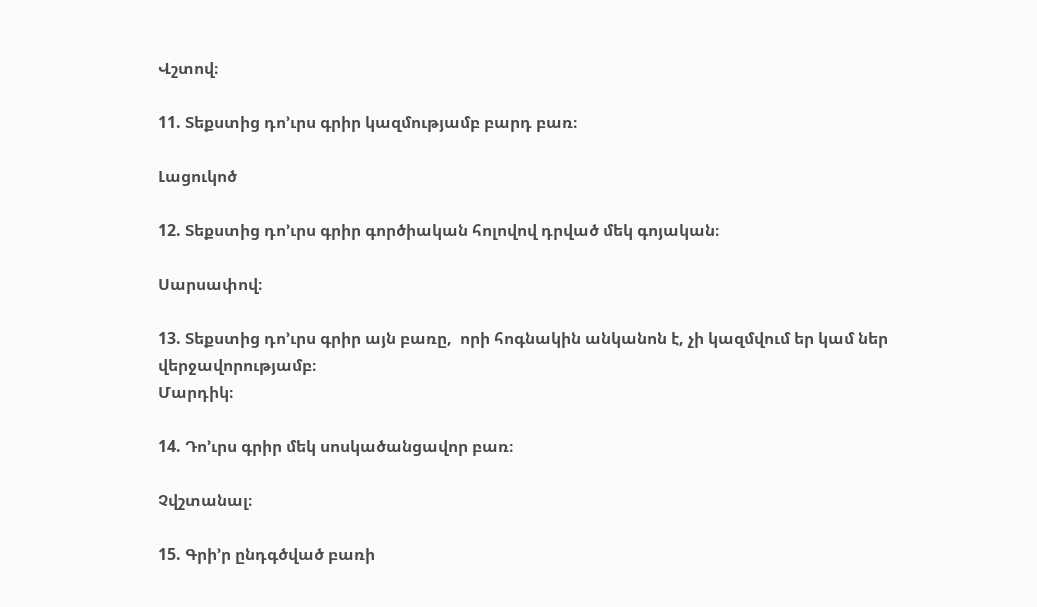Վշտով։

11. Տեքստից դո’ւրս գրիր կազմությամբ բարդ բառ։

Լացուկոծ

12. Տեքստից դո’ւրս գրիր գործիական հոլովով դրված մեկ գոյական։

Սարսափով։

13. Տեքստից դո’ւրս գրիր այն բառը,  որի հոգնակին անկանոն է, չի կազմվում եր կամ ներ վերջավորությամբ։
Մարդիկ։

14. Դո’ւրս գրիր մեկ սոսկածանցավոր բառ։

Չվշտանալ։

15. Գրի’ր ընդգծված բառի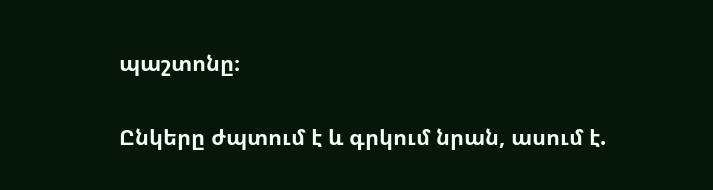պաշտոնը։

Ընկերը ժպտում է և գրկում նրան, ասում է.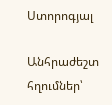Ստորոգյալ

Անհրաժեշտ հղումներ՝